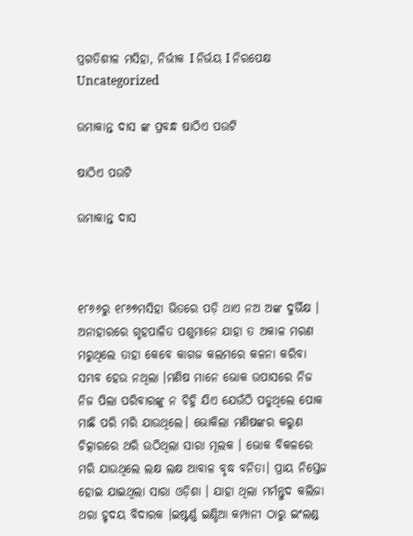ପ୍ରଗତିଶୀଳ ମସିହା, ନିର୍ଭୀକ I ନିର୍ଭୟ I ନିରପେକ୍ଷ
Uncategorized

ଉମାକାନ୍ତ ଦାସ ଙ୍କ ପ୍ରବନ୍ଧ ଷାଠିଏ ପଉଟି

ଷାଠିଏ ପଉଟି

ଉମାକାନ୍ତ ଦାସ



୧୮୬୬ରୁ ୧୮୬୭ମସିହା ଭିତରେ ପଡ଼ି ଥାଏ ନଅ ଅଙ୍କ ଦୁର୍ଭିକ୍ଷ । ଅନାହାରରେ ଗୃହପାଳିତ ପଶୁମାନେ ଯାହା ତ ଅକାଳ ମରଣ ମରୁଥିଲେ ତାହା କେବେ କାଗଜ କଲମରେ କଳନା କରିବା ସମ୍ଭବ ହେଉ ନଥିଲା ।ମଣିଷ ମାନେ ଭୋକ ଉପାସରେ ନିଜ ନିଜ ପିଲା ପରିବାରଙ୍କୁ ନ ଚିହ୍ନି ଯିଏ ଯେଉଁଠି ପଡୁଥିଲେ ପୋକ ମାଛି ପରି ମରି ଯାଉଥିଲେ। ଭୋକିଲା ମଣିଷଙ୍କର କରୁଣ ଚିତ୍କାରରେ ଥରି ଉଠିଥିଲା ସାରା ମୂଲକ । ଭୋକ ବିକଳରେ ମରି ଯାଉଥିଲେ ଲକ୍ଷ ଲକ୍ଷ ଆବାଳ ବୃଦ୍ଧ ବନିତା। ପ୍ରାୟ ନିସ୍ତେଜ ହୋଇ ଯାଇଥିଲା ସାରା ଓଡ଼ିଶା । ଯାହା ଥିଲା ମର୍ମନ୍ତୁଦ କଲିଜା ଥରା ହୃଦୟ ବିଦାରକ ।ଇଷ୍ଟର୍ଣ୍ଣ ଇଣ୍ଡିଆ କମ୍ପାନୀ ଠାରୁ ଇଂଲଣ୍ଡ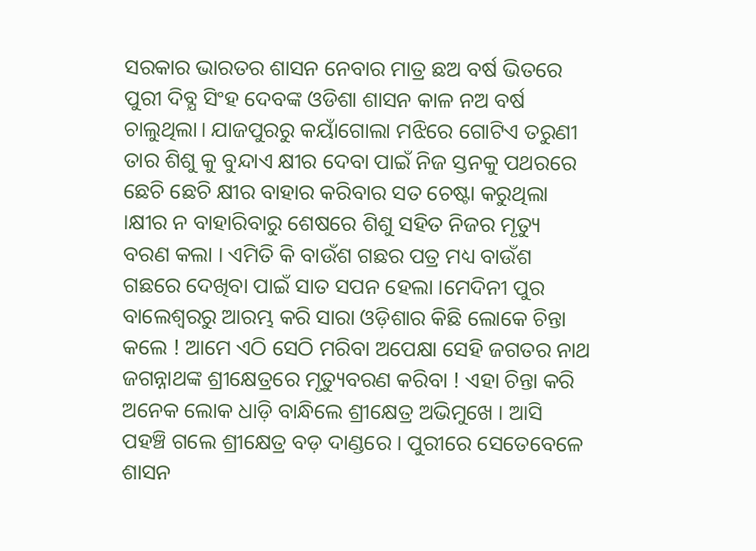ସରକାର ଭାରତର ଶାସନ ନେବାର ମାତ୍ର ଛଅ ବର୍ଷ ଭିତରେ ପୁରୀ ଦିବ୍ଯ ସିଂହ ଦେବଙ୍କ ଓଡିଶା ଶାସନ କାଳ ନଅ ବର୍ଷ ଚାଲୁଥିଲା। ଯାଜପୁରରୁ କୟାଁଗୋଲା ମଝିରେ ଗୋଟିଏ ତରୁଣୀ ତାର ଶିଶୁ କୁ ବୁନ୍ଦାଏ କ୍ଷୀର ଦେବା ପାଇଁ ନିଜ ସ୍ତନକୁ ପଥରରେ ଛେଚି ଛେଚି କ୍ଷୀର ବାହାର କରିବାର ସତ ଚେଷ୍ଟା କରୁଥିଲା ।କ୍ଷୀର ନ ବାହାରିବାରୁ ଶେଷରେ ଶିଶୁ ସହିତ ନିଜର ମୃତ୍ୟୁ ବରଣ କଲା । ଏମିତି କି ବାଉଁଶ ଗଛର ପତ୍ର ମଧ୍ୟ ବାଉଁଶ ଗଛରେ ଦେଖିବା ପାଇଁ ସାତ ସପନ ହେଲା ।ମେଦିନୀ ପୁର ବାଲେଶ୍ଵରରୁ ଆରମ୍ଭ କରି ସାରା ଓଡ଼ିଶାର କିଛି ଲୋକେ ଚିନ୍ତା କଲେ ! ଆମେ ଏଠି ସେଠି ମରିବା ଅପେକ୍ଷା ସେହି ଜଗତର ନାଥ ଜଗନ୍ନାଥଙ୍କ ଶ୍ରୀକ୍ଷେତ୍ରରେ ମୃତ୍ୟୁବରଣ କରିବା ! ଏହା ଚିନ୍ତା କରି ଅନେକ ଲୋକ ଧାଡ଼ି ବାନ୍ଧିଲେ ଶ୍ରୀକ୍ଷେତ୍ର ଅଭିମୁଖେ । ଆସି ପହଞ୍ଚି ଗଲେ ଶ୍ରୀକ୍ଷେତ୍ର ବଡ଼ ଦାଣ୍ଡରେ । ପୁରୀରେ ସେତେବେଳେ ଶାସନ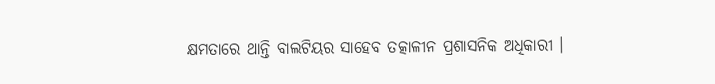କ୍ଷମତାରେ ଥାନ୍ତି ବାଲଟିୟର ସାହେବ ତତ୍କାଳୀନ ପ୍ରଶାସନିକ ଅଧିକାରୀ ।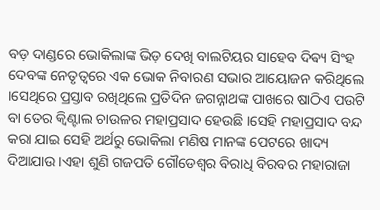ବଡ଼ ଦାଣ୍ଡରେ ଭୋକିଲାଙ୍କ ଭିଡ଼ ଦେଖି ବାଲଟିୟର ସାହେବ ଦିଵ୍ୟ ସିଂହ ଦେବଙ୍କ ନେତୃତ୍ୱରେ ଏକ ଭୋକ ନିବାରଣ ସଭାର ଆୟୋଜନ କରିଥିଲେ ।ସେଥିରେ ପ୍ରସ୍ତାବ ରଖିଥିଲେ ପ୍ରତିଦିନ ଜଗନ୍ନାଥଙ୍କ ପାଖରେ ଷାଠିଏ ପଉଟି ବା ତେର କ୍ବିଣ୍ଟାଲ ଚାଉଳର ମହାପ୍ରସାଦ ହେଉଛି ।ସେହି ମହାପ୍ରସାଦ ବନ୍ଦ କରା ଯାଇ ସେହି ଅର୍ଥରୁ ଭୋକିଲା ମଣିଷ ମାନଙ୍କ ପେଟରେ ଖାଦ୍ୟ ଦିଆଯାଉ ।ଏହା ଶୁଣି ଗଜପତି ଗୌଡେଶ୍ବର ବିରାଧି ବିରବର ମହାରାଜା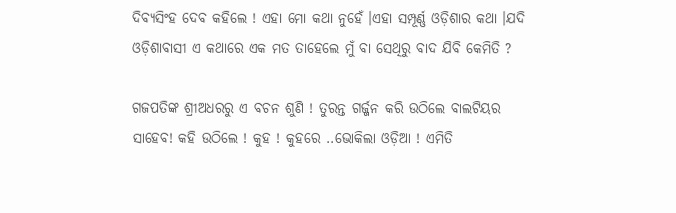ଦିବ୍ୟସିଂହ ଦେବ କହିଲେ ! ଏହା ମୋ କଥା ନୁହେଁ ।ଏହା ସମ୍ପୂର୍ଣ୍ଣ ଓଡ଼ିଶାର କଥା ।ଯଦି ଓଡ଼ିଶାବାସୀ ଏ କଥାରେ ଏକ ମତ ତାହେଲେ ମୁଁ ବା ସେଥିରୁ ବାଦ ଯିବି କେମିତି ?

ଗଜପତିଙ୍କ ଶ୍ରୀଅଧରରୁ ଏ ବଚନ ଶୁଣି ! ତୁରନ୍ତ ଗର୍ଜ୍ଜନ କରି ଉଠିଲେ ବାଲଟିୟର ସାହେବ! କହି ଉଠିଲେ ! କୁହ ! କୁହରେ ..ଭୋକିଲା ଓଡ଼ିଆ ! ଏମିତି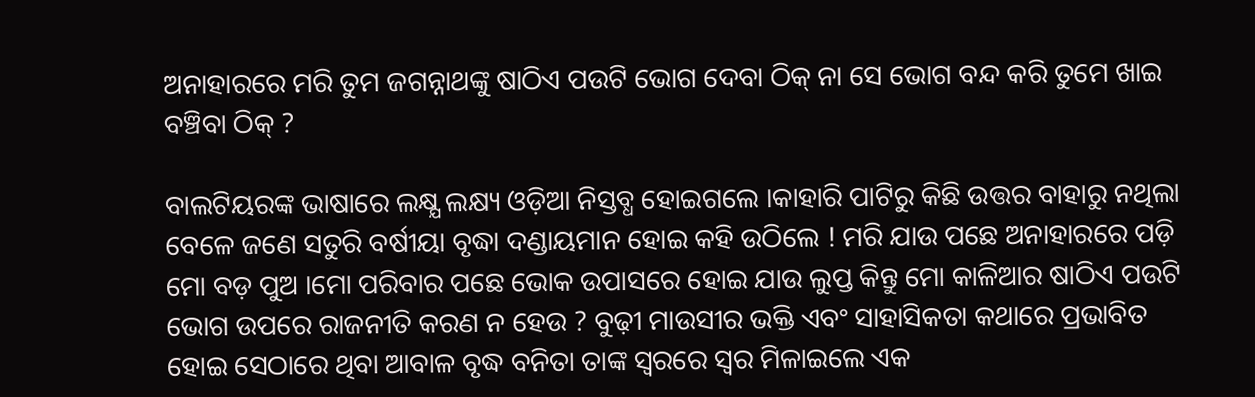ଅନାହାରରେ ମରି ତୁମ ଜଗନ୍ନାଥଙ୍କୁ ଷାଠିଏ ପଉଟି ଭୋଗ ଦେବା ଠିକ୍ ନା ସେ ଭୋଗ ବନ୍ଦ କରି ତୁମେ ଖାଇ ବଞ୍ଚିବା ଠିକ୍ ?

ବାଲଟିୟରଙ୍କ ଭାଷାରେ ଲକ୍ଷ୍ଯ ଲକ୍ଷ୍ୟ ଓଡ଼ିଆ ନିସ୍ତବ୍ଧ ହୋଇଗଲେ ।କାହାରି ପାଟିରୁ କିଛି ଉତ୍ତର ବାହାରୁ ନଥିଲା ବେଳେ ଜଣେ ସତୁରି ବର୍ଷୀୟା ବୃଦ୍ଧା ଦଣ୍ଡାୟମାନ ହୋଇ କହି ଉଠିଲେ ! ମରି ଯାଉ ପଛେ ଅନାହାରରେ ପଡ଼ି ମୋ ବଡ଼ ପୁଅ ।ମୋ ପରିବାର ପଛେ ଭୋକ ଉପାସରେ ହୋଇ ଯାଉ ଲୁପ୍ତ କିନ୍ତୁ ମୋ କାଳିଆର ଷାଠିଏ ପଉଟି ଭୋଗ ଉପରେ ରାଜନୀତି କରଣ ନ ହେଉ ? ବୁଢ଼ୀ ମାଉସୀର ଭକ୍ତି ଏବଂ ସାହାସିକତା କଥାରେ ପ୍ରଭାବିତ ହୋଇ ସେଠାରେ ଥିବା ଆବାଳ ବୃଦ୍ଧ ବନିତା ତାଙ୍କ ସ୍ବରରେ ସ୍ବର ମିଳାଇଲେ ଏକ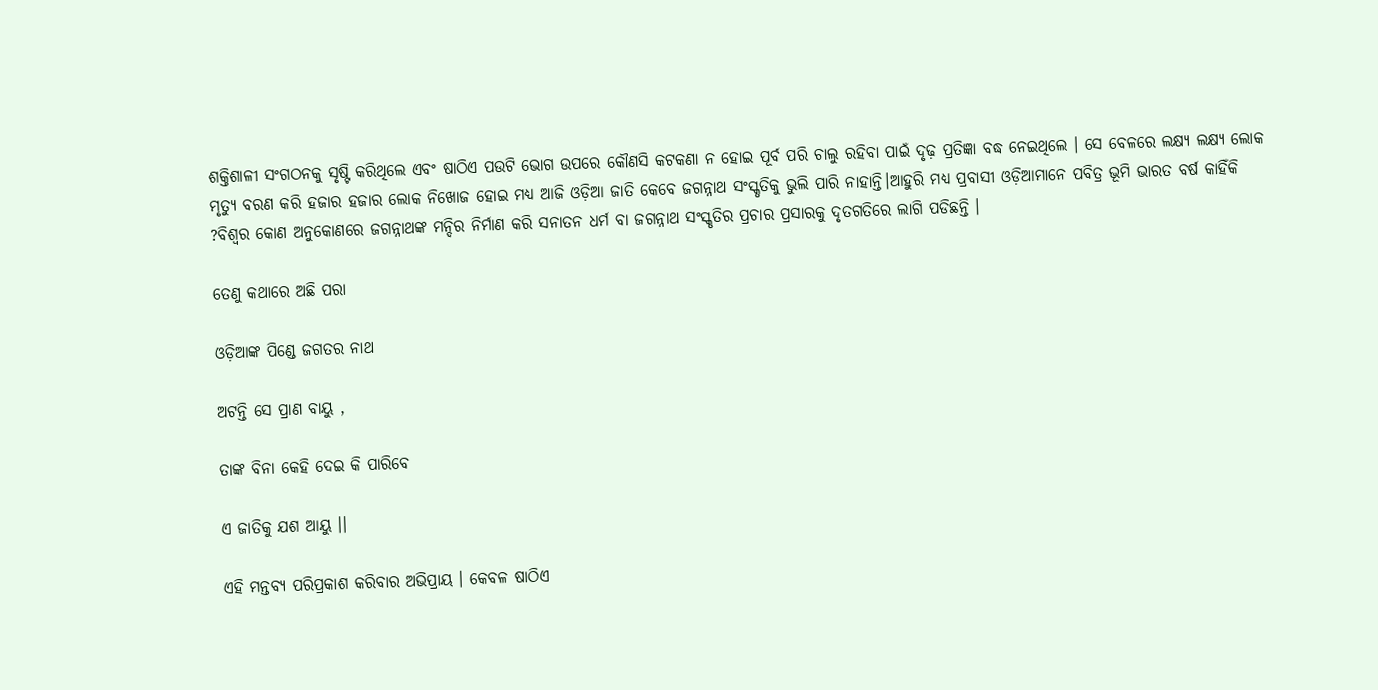ଶକ୍ତିଶାଳୀ ସଂଗଠନକୁ ସୃଷ୍ଟି କରିଥିଲେ ଏବଂ ଷାଠିଏ ପଉଟି ଭୋଗ ଉପରେ କୌଣସି କଟକଣା ନ ହୋଇ ପୂର୍ବ ପରି ଚାଲୁ ରହିବା ପାଇଁ ଦୃଢ଼ ପ୍ରତିଜ୍ଞା ବଦ୍ଧ ନେଇଥିଲେ । ସେ ବେଳରେ ଲକ୍ଷ୍ୟ ଲକ୍ଷ୍ୟ ଲୋକ ମୃତ୍ୟୁ ବରଣ କରି ହଜାର ହଜାର ଲୋକ ନିଖୋଜ ହୋଇ ମଧ୍ୟ ଆଜି ଓଡ଼ିଆ ଜାତି କେବେ ଜଗନ୍ନାଥ ସଂସ୍କୃତିକୁ ଭୁଲି ପାରି ନାହାନ୍ତି।ଆହୁରି ମଧ୍ୟ ପ୍ରବାସୀ ଓଡ଼ିଆମାନେ ପବିତ୍ର ଭୂମି ଭାରତ ବର୍ଷ କାହିଁକି ?ବିଶ୍ବର କୋଣ ଅନୁକୋଣରେ ଜଗନ୍ନାଥଙ୍କ ମନ୍ଦିର ନିର୍ମାଣ କରି ସନାତନ ଧର୍ମ ବା ଜଗନ୍ନାଥ ସଂସ୍କୃତିର ପ୍ରଚାର ପ୍ରସାରକୁ ଦୃତଗତିରେ ଲାଗି ପଡିଛନ୍ତି ।

ତେଣୁ କଥାରେ ଅଛି ପରା

ଓଡ଼ିଆଙ୍କ ପିଣ୍ଡେ ଜଗତର ନାଥ

ଅଟନ୍ତି ସେ ପ୍ରାଣ ବାୟୁ ,

ତାଙ୍କ ବିନା କେହି ଦେଇ କି ପାରିବେ

ଏ ଜାତିକୁ ଯଶ ଆୟୁ ।।

ଏହି ମନ୍ତବ୍ୟ ପରିପ୍ରକାଶ କରିବାର ଅଭିପ୍ରାୟ । କେବଳ ଷାଠିଏ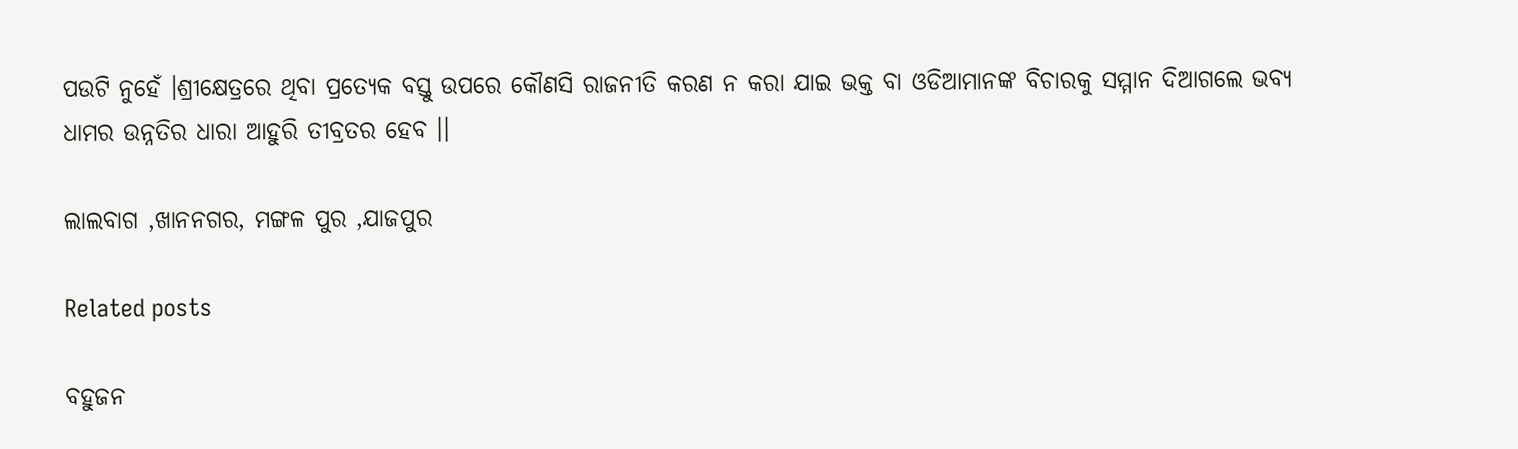ପଉଟି ନୁହେଁ ।ଶ୍ରୀକ୍ଷେତ୍ରରେ ଥିବା ପ୍ରତ୍ୟେକ ବସ୍ତୁ ଉପରେ କୌଣସି ରାଜନୀତି କରଣ ନ କରା ଯାଇ ଭକ୍ତ ବା ଓଡିଆମାନଙ୍କ ବିଚାରକୁ ସମ୍ମାନ ଦିଆଗଲେ ଭବ୍ଯ ଧାମର ଉନ୍ନତିର ଧାରା ଆହୁରି ତୀବ୍ରତର ହେବ ।।

ଲାଲବାଗ ,ଖାନନଗର, ମଙ୍ଗଳ ପୁର ,ଯାଜପୁର

Related posts

ବହୁଜନ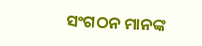ସଂଗଠନ ମାନଙ୍କ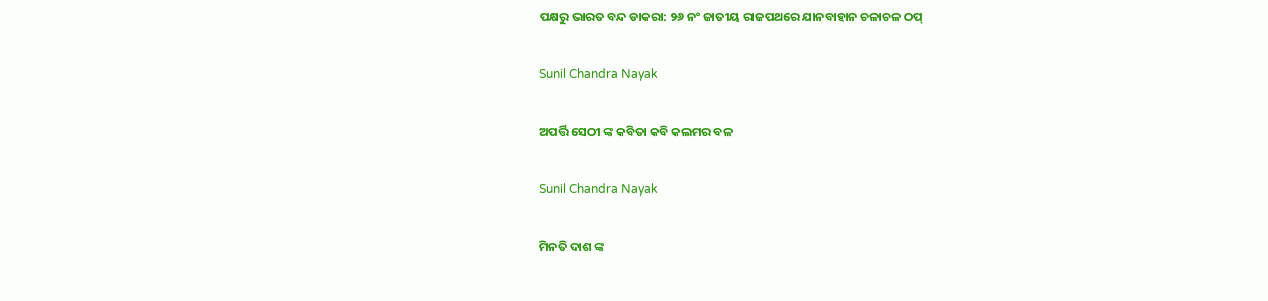ପକ୍ଷରୁ ଭାରତ ବନ୍ଦ ଡାକରା: ୨୬ ନଂ ଜାତୀୟ ରାଜପଥରେ ଯାନବାହାନ ଚଳାଚଳ ଠପ୍

Sunil Chandra Nayak

ଅପର୍ତ୍ତି ସେଠୀ ଙ୍କ କବିତା କବି କଲମର ବଳ

Sunil Chandra Nayak

ମିନତି ଦାଶ ଙ୍କ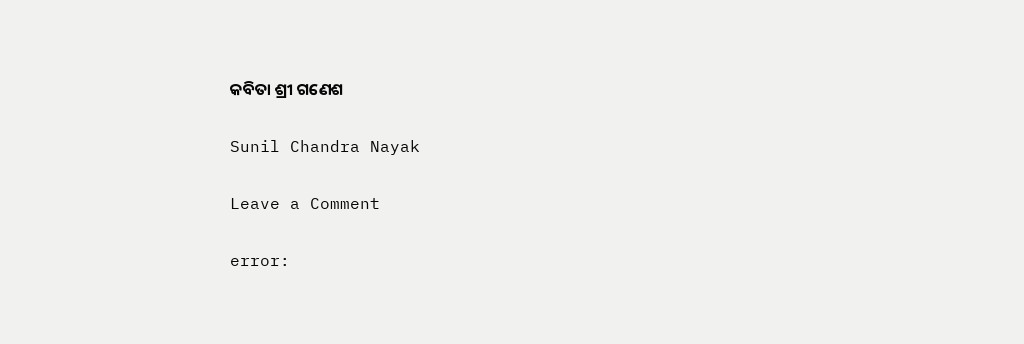କବିତା ଶ୍ରୀ ଗଣେଶ

Sunil Chandra Nayak

Leave a Comment

error: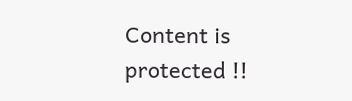Content is protected !!